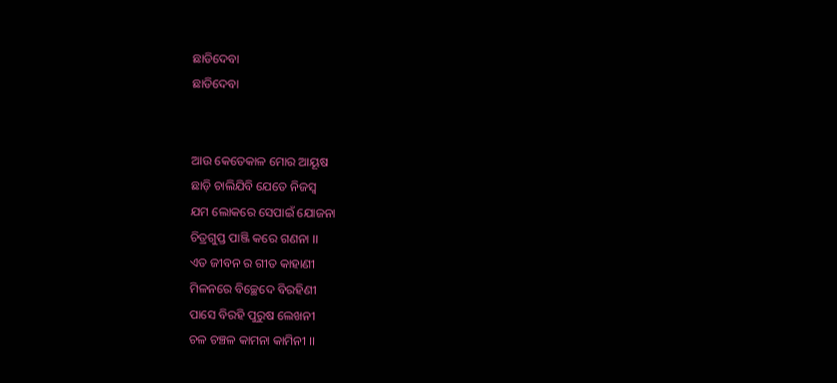ଛାଡିଦେବା
ଛାଡିଦେବା


ଆଉ କେତେକାଳ ମୋର ଆୟୂଷ
ଛାଡ଼ି ଚାଲିଯିବି ଯେତେ ନିଜସ୍ଵ
ଯମ ଲୋକରେ ସେପାଇଁ ଯୋଜନା
ଚିତ୍ରଗୁପ୍ତ ପାଞ୍ଜି କରେ ଗଣନା ।।
ଏତ ଜୀବନ ର ଗୀତ କାହାଣୀ
ମିଳନରେ ବିଚ୍ଛେଦେ ବିରହିଣୀ
ପାସେ ବିରହି ପୁରୁଷ ଲେଖନୀ
ଚଳ ଚଞ୍ଚଳ କାମନା କାମିନୀ ।।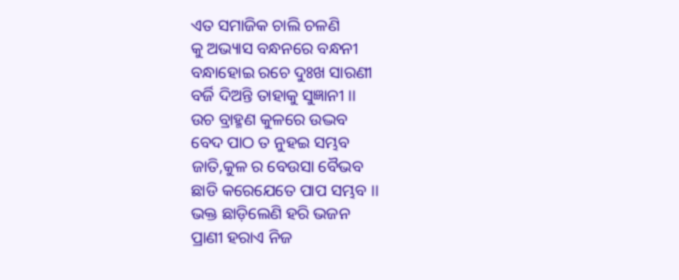ଏତ ସମାଜିକ ଚାଲି ଚଳଣି
କୁ ଅଭ୍ୟାସ ବନ୍ଧନରେ ବନ୍ଧନୀ
ବନ୍ଧାହୋଇ ରଚେ ଦୁଃଖ ସାରଣୀ
ବର୍ଜି ଦିଅନ୍ତି ତାହାକୁ ସୁଜ୍ଞାନୀ ।।
ଉଚ ବ୍ରାହ୍ମଣ କୁଳରେ ଉଦ୍ଭବ
ବେଦ ପାଠ ତ ନୁହଇ ସମ୍ଭବ
ଜାତି,କୁଳ ର ବେଉସା ବୈଭବ
ଛାଡି କରେଯେତେ ପାପ ସମ୍ଭବ ।।
ଭକ୍ତ ଛାଡ଼ିଲେଣି ହରି ଭଜନ
ପ୍ରାଣୀ ହରାଏ ନିଜ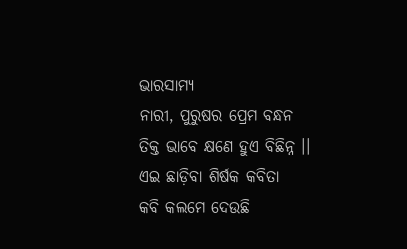ଭାରସାମ୍ୟ
ନାରୀ, ପୁରୁଷର ପ୍ରେମ ବନ୍ଧନ
ତିକ୍ତ ଭାବେ କ୍ଷଣେ ହୁଏ ବିଛିନ୍ନ ।।
ଏଇ ଛାଡ଼ିବା ଶିର୍ଷକ କବିତା
କବି କଲମେ ଦେଉଛି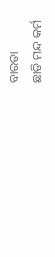ବାରତା
ଛାଡି ମନ୍ଦ କର୍ମ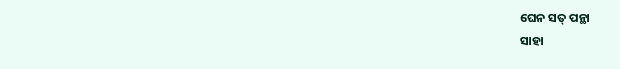ଘେନ ସତ୍ ପନ୍ଥା
ସାହା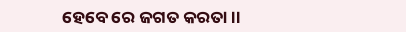ହେବେ ରେ ଜଗତ କରତା ।।